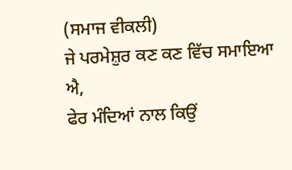(ਸਮਾਜ ਵੀਕਲੀ)
ਜੇ ਪਰਮੇਸ਼ੁਰ ਕਣ ਕਣ ਵਿੱਚ ਸਮਾਇਆ ਐ,
ਫੇਰ ਮੰਦਿਆਂ ਨਾਲ ਕਿਉਂ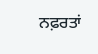ਨਫ਼ਰਤਾਂ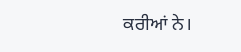ਕਰੀਆਂ ਨੇ।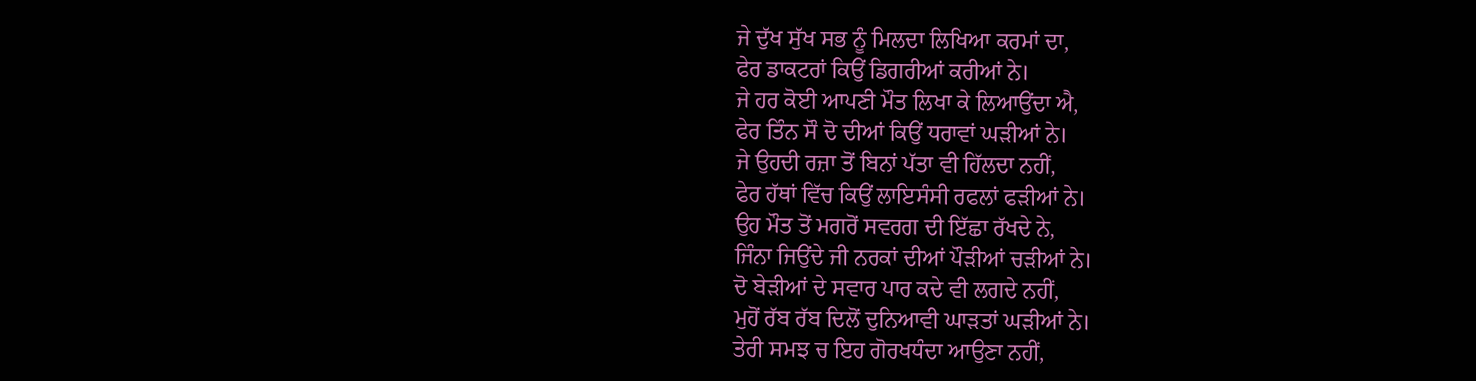ਜੇ ਦੁੱਖ ਸੁੱਖ ਸਭ ਨੂੰ ਮਿਲਦਾ ਲਿਖਿਆ ਕਰਮਾਂ ਦਾ,
ਫੇਰ ਡਾਕਟਰਾਂ ਕਿਉਂ ਡਿਗਰੀਆਂ ਕਰੀਆਂ ਨੇ।
ਜੇ ਹਰ ਕੋਈ ਆਪਣੀ ਮੌਤ ਲਿਖਾ ਕੇ ਲਿਆਉਂਦਾ ਐ,
ਫੇਰ ਤਿੰਨ ਸੌ ਦੋ ਦੀਆਂ ਕਿਉਂ ਧਰਾਵਾਂ ਘੜੀਆਂ ਨੇ।
ਜੇ ਉਹਦੀ ਰਜ਼ਾ ਤੋਂ ਬਿਨਾਂ ਪੱਤਾ ਵੀ ਹਿੱਲਦਾ ਨਹੀਂ,
ਫੇਰ ਹੱਥਾਂ ਵਿੱਚ ਕਿਉਂ ਲਾਇਸੰਸੀ ਰਫਲਾਂ ਫੜੀਆਂ ਨੇ।
ਉਹ ਮੌਤ ਤੋਂ ਮਗਰੋਂ ਸਵਰਗ ਦੀ ਇੱਛਾ ਰੱਖਦੇ ਨੇ,
ਜਿੰਨਾ ਜਿਉਂਦੇ ਜੀ ਨਰਕਾਂ ਦੀਆਂ ਪੌੜੀਆਂ ਚੜੀਆਂ ਨੇ।
ਦੋ ਬੇੜੀਆਂ ਦੇ ਸਵਾਰ ਪਾਰ ਕਦੇ ਵੀ ਲਗਦੇ ਨਹੀਂ,
ਮੁਹੋਂ ਰੱਬ ਰੱਬ ਦਿਲੋਂ ਦੁਨਿਆਵੀ ਘਾੜਤਾਂ ਘੜੀਆਂ ਨੇ।
ਤੇਰੀ ਸਮਝ ਚ ਇਹ ਗੋਰਖਧੰਦਾ ਆਉਣਾ ਨਹੀਂ,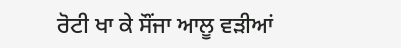ਰੋਟੀ ਖਾ ਕੇ ਸੌਂਜਾ ਆਲੂ ਵੜੀਆਂ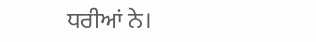ਧਰੀਆਂ ਨੇ।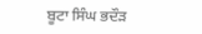ਬੂਟਾ ਸਿੰਘ ਭਦੌੜ